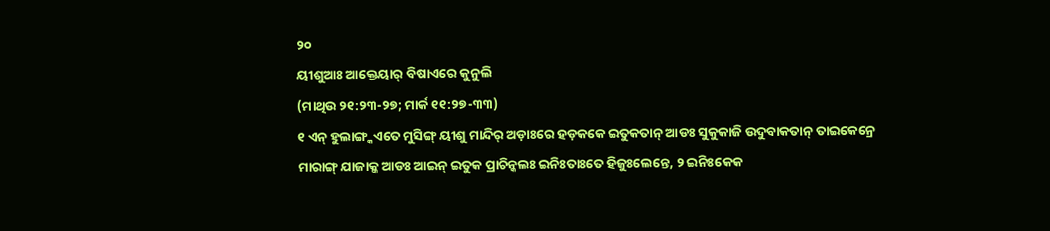୨୦
ୟୀଶୁଆଃ ଆକ୍ତେୟାର୍ ବିଷାଏରେ କୁନୁଲି
(ମାଥିଉ ୨୧:୨୩-୨୭; ମାର୍କ ୧୧:୨୭-୩୩)
୧ ଏନ୍ ହୁଲାଙ୍ଗ୍କଏତେ ମୁସିଙ୍ଗ୍ ୟୀଶୁ ମାନ୍ଦିର୍ ଅଡ଼ାଃରେ ହଡ଼କକେ ଇତୁକତାନ୍ ଆଡଃ ସୁକୁକାଜି ଉଦୁବାକତାନ୍ ତାଇକେନ୍ରେ ମାରାଙ୍ଗ୍ ଯାଜାକ୍କ ଆଡଃ ଆଇନ୍ ଇତୁକ ପ୍ରାଚିନ୍କଲଃ ଇନିଃତାଃତେ ହିଜୁଃଲେନ୍ତେ, ୨ ଇନିଃକେକ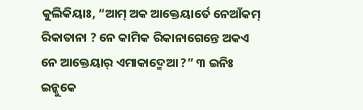କୁଲିକିୟାଃ, “ଆମ୍ ଅକ ଆକ୍ତେୟାର୍ତେ ନେଆଁକମ୍ ରିକାତାନା ? ନେ କାମିକ ରିକାନାଗେନ୍ତେ ଅକଏ ନେ ଆକ୍ତେୟାର୍ ଏମାକାଦ୍ମେଆ ?” ୩ ଇନିଃ ଇନ୍କୁକେ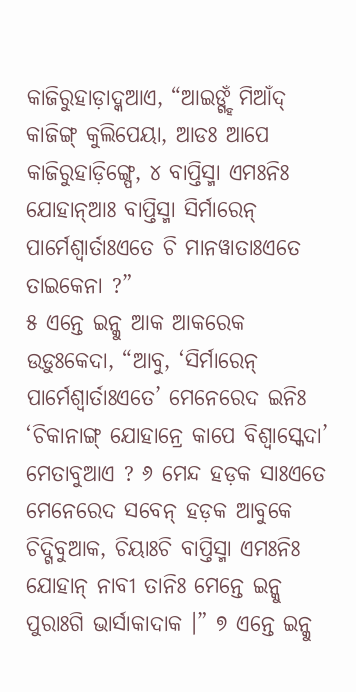କାଜିରୁହାଡ଼ାଦ୍କଆଏ, “ଆଇଙ୍ଗ୍ହଁ ମିଆଁଦ୍ କାଜିଙ୍ଗ୍ କୁଲିପେୟା, ଆଡଃ ଆପେ କାଜିରୁହାଡ଼ିଙ୍ଗ୍ପେ, ୪ ବାପ୍ତିସ୍ମା ଏମଃନିଃ ଯୋହାନ୍ଆଃ ବାପ୍ତିସ୍ମା ସିର୍ମାରେନ୍ ପାର୍ମେଶ୍ୱାର୍ତାଃଏତେ ଚି ମାନୱାତାଃଏତେ ତାଇକେନା ?”
୫ ଏନ୍ତେ ଇନ୍କୁ ଆକ ଆକରେକ ଉଡ଼ୁଃକେଦା, “ଆବୁ, ‘ସିର୍ମାରେନ୍ ପାର୍ମେଶ୍ୱାର୍ତାଃଏତେ’ ମେନେରେଦ ଇନିଃ ‘ଚିକାନାଙ୍ଗ୍ ଯୋହାନ୍ରେ କାପେ ବିଶ୍ୱାସ୍କେଦା’ ମେତାବୁଆଏ ? ୬ ମେନ୍ଦ ହଡ଼କ ସାଃଏତେ ମେନେରେଦ ସବେନ୍ ହଡ଼କ ଆବୁକେ ଚିଦ୍ଗିବୁଆକ, ଚିୟାଃଚି ବାପ୍ତିସ୍ମା ଏମଃନିଃ ଯୋହାନ୍ ନାବୀ ତାନିଃ ମେନ୍ତେ ଇନ୍କୁ ପୁରାଃଗି ଭାର୍ସାକାଦାକ ।” ୭ ଏନ୍ତେ ଇନ୍କୁ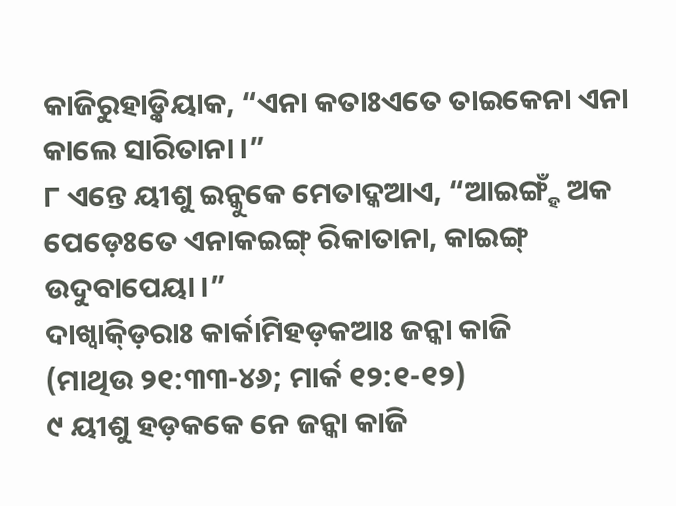କାଜିରୁହାଡ଼୍କିୟାକ, “ଏନା କତାଃଏତେ ତାଇକେନା ଏନା କାଲେ ସାରିତାନା ।”
୮ ଏନ୍ତେ ୟୀଶୁ ଇନ୍କୁକେ ମେତାଦ୍କଆଏ, “ଆଇଙ୍ଗ୍ହଁ ଅକ ପେଡ଼େଃତେ ଏନାକଇଙ୍ଗ୍ ରିକାତାନା, କାଇଙ୍ଗ୍ ଉଦୁବାପେୟା ।”
ଦାଖ୍ବାକ୍ଡ଼ିରାଃ କାର୍କାମିହଡ଼କଆଃ ଜନ୍କା କାଜି
(ମାଥିଉ ୨୧:୩୩-୪୬; ମାର୍କ ୧୨:୧-୧୨)
୯ ୟୀଶୁ ହଡ଼କକେ ନେ ଜନ୍କା କାଜି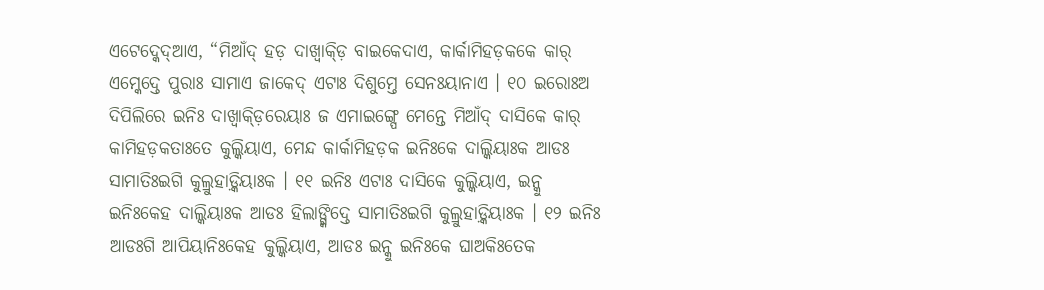ଏଟେଦ୍କେଦ୍ଆଏ, “ମିଆଁଦ୍ ହଡ଼ ଦାଖ୍ବାକ୍ଡ଼ି ବାଇକେଦାଏ, କାର୍କାମିହଡ଼କକେ କାର୍ ଏମ୍କେଦ୍ତେ ପୁରାଃ ସାମାଏ ଜାକେଦ୍ ଏଟାଃ ଦିଶୁମ୍ତେ ସେନଃୟାନାଏ । ୧୦ ଇରୋଃଅ ଦିପିଲିରେ ଇନିଃ ଦାଖ୍ବାକ୍ଡ଼ିରେୟାଃ ଜ ଏମାଇଙ୍ଗ୍ପେ ମେନ୍ତେ ମିଆଁଦ୍ ଦାସିକେ କାର୍ କାମିହଡ଼କତାଃତେ କୁଲ୍କିୟାଏ, ମେନ୍ଦ କାର୍କାମିହଡ଼କ ଇନିଃକେ ଦାଲ୍କିୟାଃକ ଆଡଃ ସାମାତିଃଇଗି କୁଲ୍ରୁହାଡ଼୍କିୟାଃକ । ୧୧ ଇନିଃ ଏଟାଃ ଦାସିକେ କୁଲ୍କିୟାଏ, ଇନ୍କୁ ଇନିଃକେହ ଦାଲ୍କିୟାଃକ ଆଡଃ ହିଲାଙ୍ଗ୍କିଦ୍ତେ ସାମାତିଃଇଗି କୁଲ୍ରୁହାଡ଼୍କିୟାଃକ । ୧୨ ଇନିଃ ଆଡଃଗି ଆପିୟାନିଃକେହ କୁଲ୍କିୟାଏ, ଆଡଃ ଇନ୍କୁ ଇନିଃକେ ଘାଅକିଃତେକ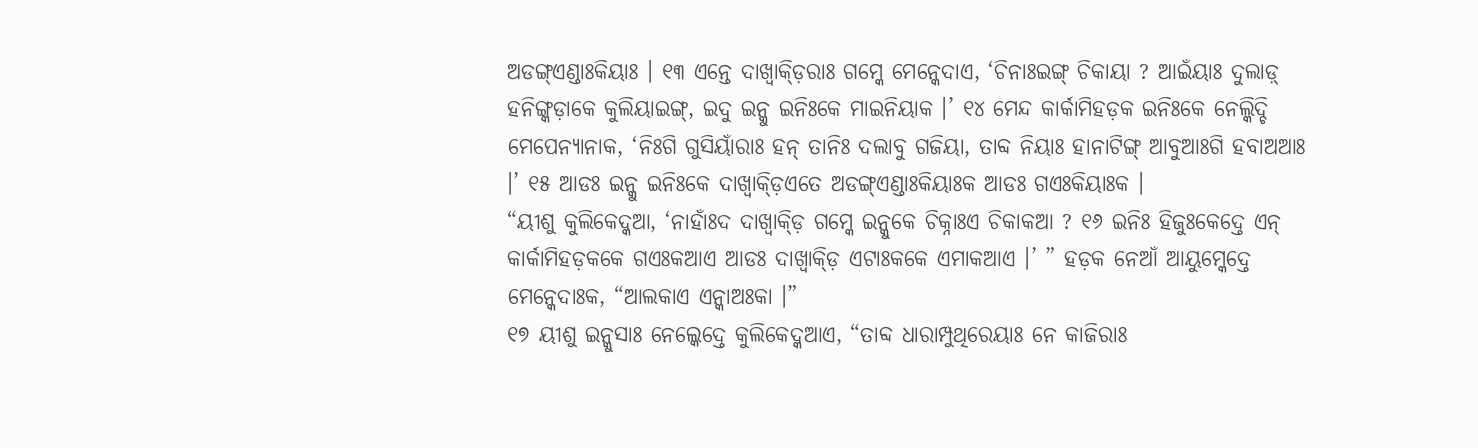ଅଡଙ୍ଗ୍ଏଣ୍ଡାଃକିୟାଃ । ୧୩ ଏନ୍ତେ ଦାଖ୍ବାକ୍ଡ଼ିରାଃ ଗମ୍କେ ମେନ୍କେଦାଏ, ‘ଚିନାଃଇଙ୍ଗ୍ ଚିକାୟା ? ଆଇଁୟାଃ ଦୁଲାଡ଼୍ ହନିଙ୍ଗ୍କଡ଼ାକେ କୁଲିୟାଇଙ୍ଗ୍, ଇଦୁ ଇନ୍କୁ ଇନିଃକେ ମାଇନିୟାକ ।’ ୧୪ ମେନ୍ଦ କାର୍କାମିହଡ଼କ ଇନିଃକେ ନେଲ୍କିଦ୍ଚି ମେପେନ୍ୟାନାକ, ‘ନିଃଗି ଗୁସିୟାଁରାଃ ହନ୍ ତାନିଃ ଦଲାବୁ ଗଜିୟା, ତାବ୍ଦ ନିୟାଃ ହାନାଟିଙ୍ଗ୍ ଆବୁଆଃଗି ହବାଅଆଃ ।’ ୧୫ ଆଡଃ ଇନ୍କୁ ଇନିଃକେ ଦାଖ୍ବାକ୍ଡ଼ିଏତେ ଅଡଙ୍ଗ୍ଏଣ୍ଡାଃକିୟାଃକ ଆଡଃ ଗଏଃକିୟାଃକ ।
“ୟୀଶୁ କୁଲିକେଦ୍କଆ, ‘ନାହାଁଃଦ ଦାଖ୍ବାକ୍ଡ଼ି ଗମ୍କେ ଇନ୍କୁକେ ଚିକ୍ନାଃଏ ଚିକାକଆ ? ୧୬ ଇନିଃ ହିଜୁଃକେଦ୍ତେ ଏନ୍ କାର୍କାମିହଡ଼କକେ ଗଏଃକଆଏ ଆଡଃ ଦାଖ୍ବାକ୍ଡ଼ି ଏଟାଃକକେ ଏମାକଆଏ ।’ ” ହଡ଼କ ନେଆଁ ଆୟୁମ୍କେଦ୍ତେ ମେନ୍କେଦାଃକ, “ଆଲକାଏ ଏନ୍କାଅଃକା ।”
୧୭ ୟୀଶୁ ଇନ୍କୁସାଃ ନେଲ୍କେଦ୍ତେ କୁଲିକେଦ୍କଆଏ, “ତାବ୍ଦ ଧାରାମ୍ପୁଥିରେୟାଃ ନେ କାଜିରାଃ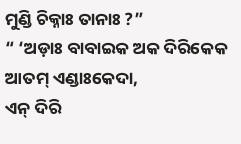ମୁଣ୍ଡି ଚିକ୍ନାଃ ତାନାଃ ?”
“ ‘ଅଡ଼ାଃ ବାବାଇକ ଅକ ଦିରିକେକ ଆତମ୍ ଏଣ୍ଡାଃକେଦା,
ଏନ୍ ଦିରି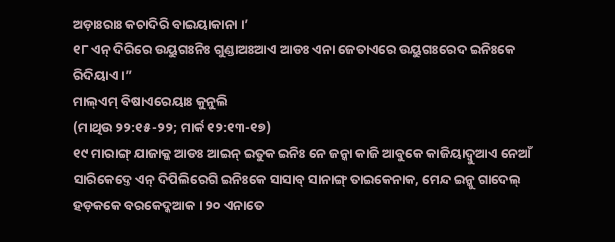ଅଡ଼ାଃରାଃ କଚାଦିରି ବାଇୟାକାନା ।’
୧୮ ଏନ୍ ଦିରିରେ ଉୟୁଗଃନିଃ ଗୁଣ୍ଡାଅଃଆଏ ଆଡଃ ଏନା ଜେତାଏରେ ଉୟୁଗଃରେଦ ଇନିଃକେ ରିଦିୟାଏ ।”
ମାଲ୍ଏମ୍ ବିଷାଏରେୟାଃ କୁନୁଲି
(ମାଥିଉ ୨୨:୧୫-୨୨; ମାର୍କ ୧୨:୧୩-୧୭)
୧୯ ମାରାଙ୍ଗ୍ ଯାଜାକ୍କ ଆଡଃ ଆଇନ୍ ଇତୁକ ଇନିଃ ନେ ଜନ୍କା କାଜି ଆବୁକେ କାଜିୟାଦ୍ବୁଆଏ ନେଆଁ ସାରିକେଦ୍ତେ ଏନ୍ ଦିପିଲିରେଗି ଇନିଃକେ ସାସାବ୍ ସାନାଙ୍ଗ୍ ତାଇକେନାକ, ମେନ୍ଦ ଇନ୍କୁ ଗାଦେଲ୍ ହଡ଼କକେ ବରକେଦ୍କଆକ । ୨୦ ଏନାତେ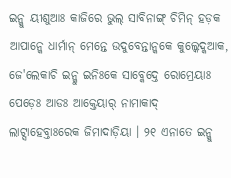ଇନ୍କୁ ୟୀଶୁଆଃ କାଜିରେ ଭୁଲ୍ ସାବିନାଙ୍ଗ୍ ଚିମିନ୍ ହଡ଼କ ଆପାନ୍କେ ଧାର୍ମାନ୍ ମେନ୍ତେ ଉଦୁବେନ୍ତାନ୍କକେ କୁଲ୍କେଦ୍କଆକ, ଜେ'ଲେକାଚି ଇନ୍କୁ ଇନିଃକେ ସାବ୍କେଦ୍ତେ ରୋମ୍ରେୟାଃ ପେଡ଼େଃ ଆଡଃ ଆକ୍ତେୟାର୍ ନାମାକାଦ୍ ଲାଟ୍ସାହେବ୍ତାଃରେକ ଜିମାଦାଡ଼ିୟା । ୨୧ ଏନାତେ ଇନ୍କୁ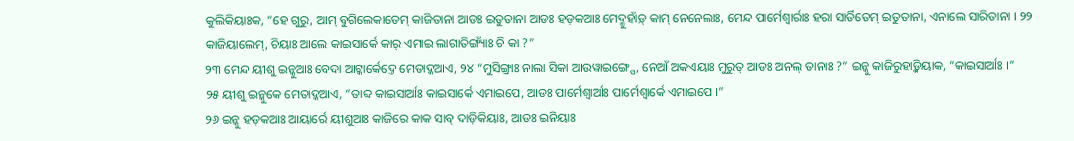କୁଲିକିୟାଃକ, “ହେ ଗୁରୁ, ଆମ୍ ବୁଗିଲେକାତେମ୍ କାଜିତାନା ଆଡଃ ଇତୁତାନା ଆଡଃ ହଡ଼କଆଃ ମେଦ୍ମୁହାଁଡ଼୍ କାମ୍ ନେନେଲାଃ, ମେନ୍ଦ ପାର୍ମେଶ୍ୱାର୍ରାଃ ହରା ସାର୍ତିତେମ୍ ଇତୁତାନା, ଏନାଲେ ସାରିତାନା । ୨୨ କାଜିୟାଲେମ୍, ଚିୟାଃ ଆଲେ କାଇସାର୍କେ କାର୍ ଏମାଇ ଲାଗାତିଙ୍ଗ୍ୟାଁଃ ଚି କା ?”
୨୩ ମେନ୍ଦ ୟୀଶୁ ଇନ୍କୁଆଃ ବେଦା ଆଟ୍କାର୍କେଦ୍ତେ ମେତାଦ୍କଆଏ, ୨୪ “ମୁସିଙ୍ଗ୍ରାଃ ନାଲା ସିକା ଆଉୱାଇଙ୍ଗ୍ପେ, ନେଆଁ ଅକଏୟାଃ ମୁରୁତ୍ ଆଡଃ ଅନଲ୍ ତାନାଃ ?” ଇନ୍କୁ କାଜିରୁହାଡ଼୍କିୟାକ, “କାଇସାର୍ଆଃ ।”
୨୫ ୟୀଶୁ ଇନ୍କୁକେ ମେତାଦ୍କଆଏ, “ତାବ୍ଦ କାଇସାର୍ଆଃ କାଇସାର୍କେ ଏମାଇପେ, ଆଡଃ ପାର୍ମେଶ୍ୱାର୍ଆଃ ପାର୍ମେଶ୍ୱାର୍କେ ଏମାଇପେ ।”
୨୬ ଇନ୍କୁ ହଡ଼କଆଃ ଆୟାର୍ରେ ୟୀଶୁଆଃ କାଜିରେ କାକ ସାବ୍ ଦାଡ଼ିକିୟାଃ, ଆଡଃ ଇନିୟାଃ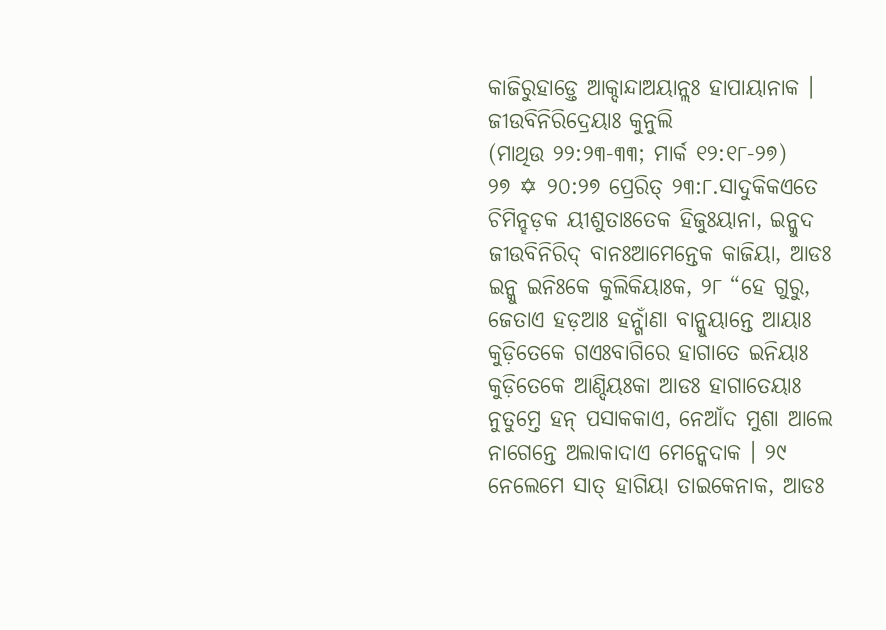କାଜିରୁହାଡ଼୍ତେ ଆକ୍ଦାନ୍ଦାଅୟାନ୍ଲଃ ହାପାୟାନାକ ।
ଜୀଉବିନିରିଦ୍ରେୟାଃ କୁନୁଲି
(ମାଥିଉ ୨୨:୨୩-୩୩; ମାର୍କ ୧୨:୧୮-୨୭)
୨୭ ✡ ୨୦:୨୭ ପ୍ରେରିତ୍ ୨୩:୮.ସାଦୁକିକଏତେ ଚିମିନ୍ହଡ଼କ ୟୀଶୁତାଃତେକ ହିଜୁଃୟାନା, ଇନ୍କୁଦ ଜୀଉବିନିରିଦ୍ ବାନଃଆମେନ୍ତେକ କାଜିୟା, ଆଡଃ ଇନ୍କୁ ଇନିଃକେ କୁଲିକିୟାଃକ, ୨୮ “ହେ ଗୁରୁ, ଜେତାଏ ହଡ଼ଆଃ ହନ୍ଗାଁଣା ବାନ୍କୁୟାନ୍ତେ ଆୟାଃ କୁଡ଼ିତେକେ ଗଏଃବାଗିରେ ହାଗାତେ ଇନିୟାଃ କୁଡ଼ିତେକେ ଆଣ୍ଦିୟଃକା ଆଡଃ ହାଗାତେୟାଃ ନୁତୁମ୍ତେ ହନ୍ ପସାକକାଏ, ନେଆଁଦ ମୁଶା ଆଲେ ନାଗେନ୍ତେ ଅଲାକାଦାଏ ମେନ୍କେଦାକ । ୨୯ ନେଲେମେ ସାତ୍ ହାଗିୟା ତାଇକେନାକ, ଆଡଃ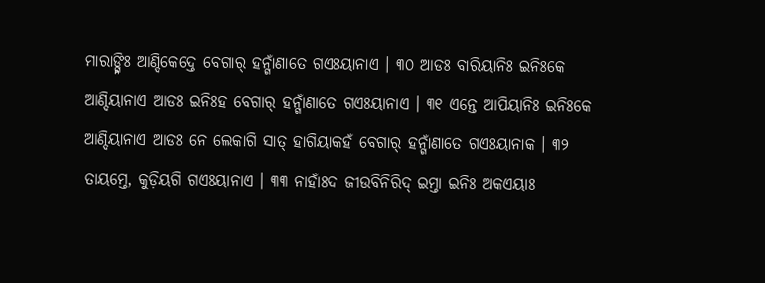ମାରାଙ୍ଗ୍ନିଃ ଆଣ୍ଦିକେଦ୍ତେ ବେଗାର୍ ହନ୍ଗାଁଣାତେ ଗଏଃୟାନାଏ । ୩୦ ଆଡଃ ବାରିୟାନିଃ ଇନିଃକେ ଆଣ୍ଦିୟାନାଏ ଆଡଃ ଇନିଃହ ବେଗାର୍ ହନ୍ଗାଁଣାତେ ଗଏଃୟାନାଏ । ୩୧ ଏନ୍ତେ ଆପିୟାନିଃ ଇନିଃକେ ଆଣ୍ଦିୟାନାଏ ଆଡଃ ନେ ଲେକାଗି ସାତ୍ ହାଗିୟାକହଁ ବେଗାର୍ ହନ୍ଗାଁଣାତେ ଗଏଃୟାନାକ । ୩୨ ତାୟମ୍ତେ, କୁଡ଼ିୟଗି ଗଏଃୟାନାଏ । ୩୩ ନାହାଁଃଦ ଜୀଉବିନିରିଦ୍ ଇମ୍ତା ଇନିଃ ଅକଏୟାଃ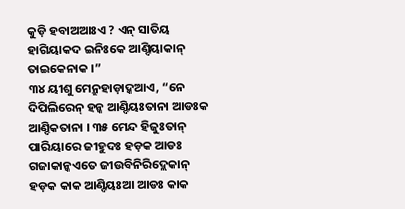କୁଡ଼ି ହବାଅଆଃଏ ? ଏନ୍ ସାତିୟ ହାଗିୟାକଦ ଇନିଃକେ ଆଣ୍ଦିୟାକାନ୍ ତାଇକେନାକ ।”
୩୪ ୟୀଶୁ ମେନ୍ରୁହାଡ଼ାଦ୍କଆଏ, “ନେ ଦିପିଲିରେନ୍ ହନ୍କ ଆଣ୍ଦିୟଃତାନା ଆଡଃକ ଆଣ୍ଦିକତାନା । ୩୫ ମେନ୍ଦ ହିଜୁଃତାନ୍ ପାରିୟାରେ ଜୀହୁଦଃ ହଡ଼କ ଆଡଃ ଗଜାକାନ୍କଏତେ ଜୀଉବିନିରିଦ୍ଲେକାନ୍ ହଡ଼କ କାକ ଆଣ୍ଦିୟଃଆ ଆଡଃ କାକ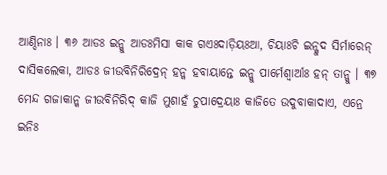ଆଣ୍ଦିନାଃ । ୩୬ ଆଡଃ ଇନ୍କୁ ଆଡଃମିସା କାକ ଗଏଃଦାଡ଼ିୟଃଆ, ଚିୟାଃଚି ଇନ୍କୁଦ ସିର୍ମାରେନ୍ ଦାସିକଲେକା, ଆଡଃ ଜୀଉବିନିରିଦ୍ରେନ୍ ହନ୍କ ହବାୟାନ୍ତେ ଇନ୍କୁ ପାର୍ମେଶ୍ୱାର୍ଆଃ ହନ୍ ତାନ୍କୁ । ୩୭ ମେନ୍ଦ ଗଜାକାନ୍କ ଜୀଉବିନିରିଦ୍ କାଜି ମୁଶାହଁ ଚୁପାଦ୍ରେୟାଃ କାଜିତେ ଉଦୁବାକାଦାଏ, ଏନ୍ରେ ଇନିଃ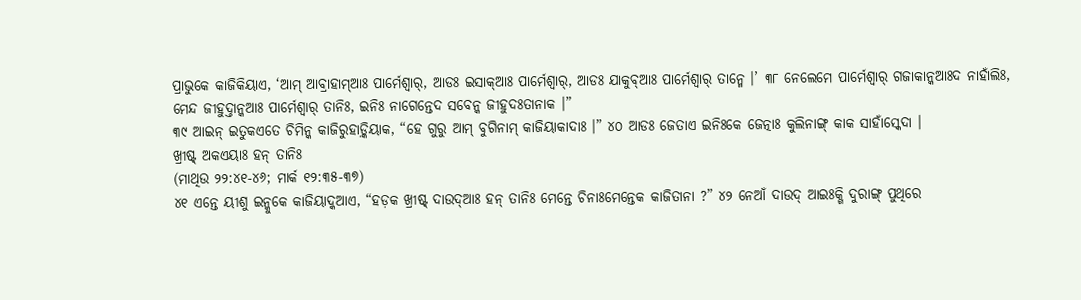ପ୍ରାଭୁକେ କାଜିକିୟାଏ, ‘ଆମ୍ ଆବ୍ରାହାମ୍ଆଃ ପାର୍ମେଶ୍ୱାର୍, ଆଡଃ ଇସାକ୍ଆଃ ପାର୍ମେଶ୍ୱାର୍, ଆଡଃ ଯାକୁବ୍ଆଃ ପାର୍ମେଶ୍ୱାର୍ ତାନ୍ମେ ।’ ୩୮ ନେଲେମେ ପାର୍ମେଶ୍ୱାର୍ ଗଜାକାନ୍କଆଃଦ ନାହାଁଲିଃ, ମେନ୍ଦ ଜୀହୁଦ୍ତାନ୍କଆଃ ପାର୍ମେଶ୍ୱାର୍ ତାନିଃ, ଇନିଃ ନାଗେନ୍ତେଦ ସବେନ୍କ ଜୀହୁଦଃତାନାକ ।”
୩୯ ଆଇନ୍ ଇତୁକଏତେ ଚିମିନ୍କ କାଜିରୁହାଡ଼୍କିୟାକ, “ହେ ଗୁରୁ ଆମ୍ ବୁଗିନାମ୍ କାଜିୟାକାଦାଃ ।” ୪୦ ଆଡଃ ଜେତାଏ ଇନିଃକେ ଜେତ୍ନାଃ କୁଲିନାଙ୍ଗ୍ କାକ ସାହାଁସ୍କେଦା ।
ଖ୍ରୀଷ୍ଟ୍ ଅକଏୟାଃ ହନ୍ ତାନିଃ
(ମାଥିଉ ୨୨:୪୧-୪୬; ମାର୍କ ୧୨:୩୫-୩୭)
୪୧ ଏନ୍ତେ ୟୀଶୁ ଇନ୍କୁକେ କାଜିୟାଦ୍କଆଏ, “ହଡ଼କ ଖ୍ରୀଷ୍ଟ୍ ଦାଉଦ୍ଆଃ ହନ୍ ତାନିଃ ମେନ୍ତେ ଚିନାଃମେନ୍ତେକ କାଜିତାନା ?” ୪୨ ନେଆଁ ଦାଉଦ୍ ଆଇଃକ୍ଗି ଦୁରାଙ୍ଗ୍ ପୁଥିରେ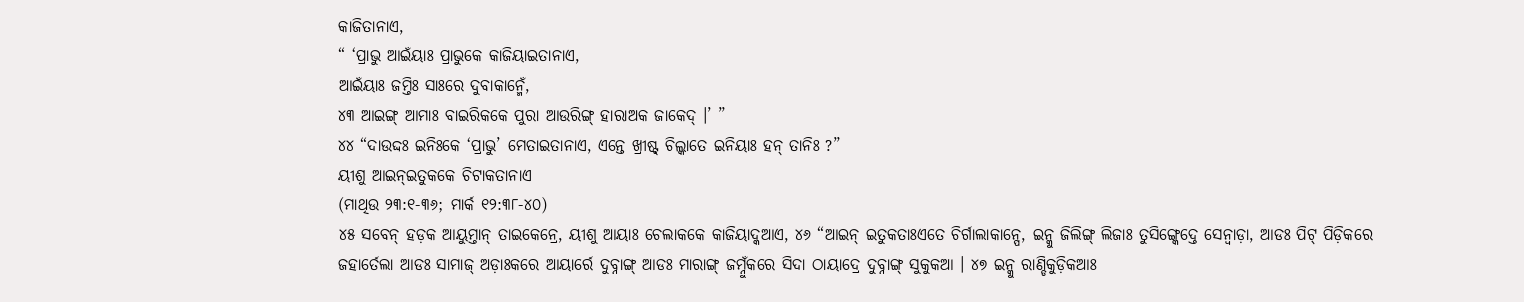କାଜିତାନାଏ,
“ ‘ପ୍ରାଭୁ ଆଇଁୟାଃ ପ୍ରାଭୁକେ କାଜିୟାଇତାନାଏ,
ଆଇଁୟାଃ ଜମ୍ତିଃ ସାଃରେ ଦୁବାକାନ୍ମେଁ,
୪୩ ଆଇଙ୍ଗ୍ ଆମାଃ ବାଇରିକକେ ପୁରା ଆଉରିଙ୍ଗ୍ ହାରାଅକ ଜାକେଦ୍ ।’ ”
୪୪ “ଦାଉଦ୍ଦଃ ଇନିଃକେ ‘ପ୍ରାଭୁ’ ମେତାଇତାନାଏ, ଏନ୍ତେ ଖ୍ରୀଷ୍ଟ୍ ଚିଲ୍କାତେ ଇନିୟାଃ ହନ୍ ତାନିଃ ?”
ୟୀଶୁ ଆଇନ୍ଇତୁକକେ ଚିଟାକତାନାଏ
(ମାଥିଉ ୨୩:୧-୩୬; ମାର୍କ ୧୨:୩୮-୪୦)
୪୫ ସବେନ୍ ହଡ଼କ ଆୟୁମ୍ତାନ୍ ତାଇକେନ୍ରେ, ୟୀଶୁ ଆୟାଃ ଚେଲାକକେ କାଜିୟାଦ୍କଆଏ, ୪୬ “ଆଇନ୍ ଇତୁକତାଃଏତେ ଚିର୍ଗାଲାକାନ୍ପେ, ଇନ୍କୁ ଜିଲିଙ୍ଗ୍ ଲିଜାଃ ତୁସିଙ୍ଗ୍କେଦ୍ତେ ସେନ୍ବାଡ଼ା, ଆଡଃ ପିଟ୍ ପିଡ଼ିକରେ ଜହାର୍ତେଲା ଆଡଃ ସାମାଜ୍ ଅଡ଼ାଃକରେ ଆୟାର୍ରେ ଦୁବ୍ନାଙ୍ଗ୍ ଆଡଃ ମାରାଙ୍ଗ୍ ଜମ୍ନୁଁକରେ ସିଦା ଠାୟାଦ୍ରେ ଦୁବ୍ନାଙ୍ଗ୍ ସୁକୁକଆ । ୪୭ ଇନ୍କୁ ରାଣ୍ଡିକୁଡ଼ିକଆଃ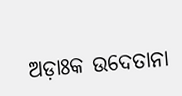ଅଡ଼ାଃକ ଉଦେତାନା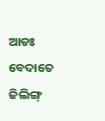ଆଡଃ ବେଦାତେ ଜିଲିଙ୍ଗ୍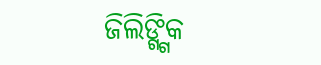ଜିଲିଙ୍ଗ୍ଗିକ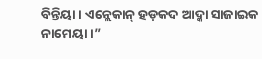ବିନ୍ତିୟା । ଏନ୍ଲେକାନ୍ ହଡ଼କଦ ଆଦ୍କା ସାଜାଇକ ନାମେୟା ।”